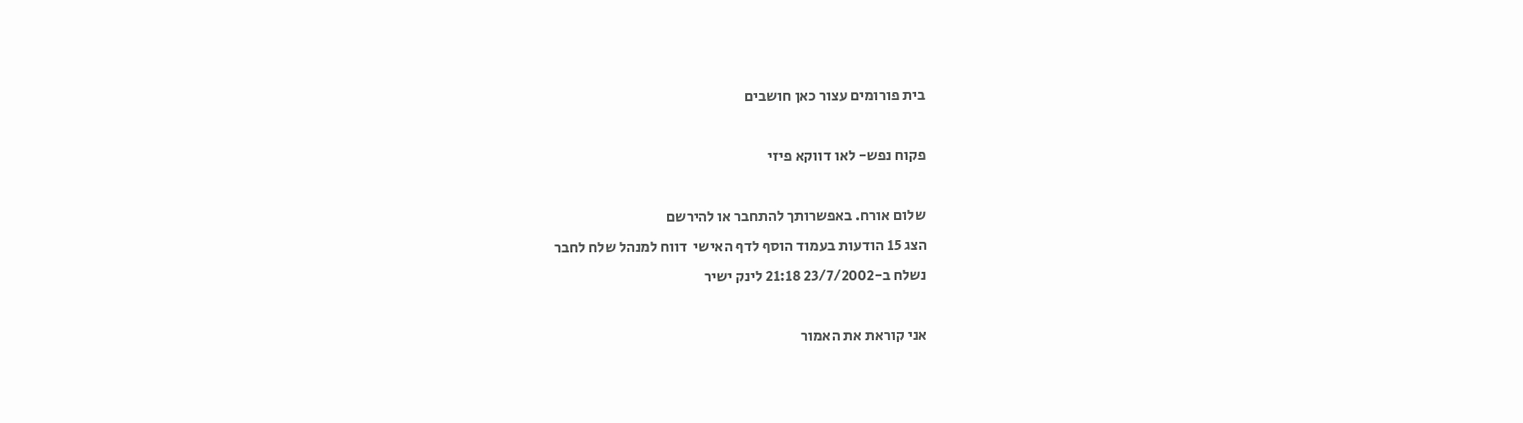בית פורומים עצור כאן חושבים

פקוח נפש- לאו דווקא פיזי

שלום אורח. באפשרותך להתחבר או להירשם
הצג 15 הודעות בעמוד הוסף לדף האישי  דווח למנהל שלח לחבר
נשלח ב-23/7/2002 21:18 לינק ישיר

אני קוראת את האמור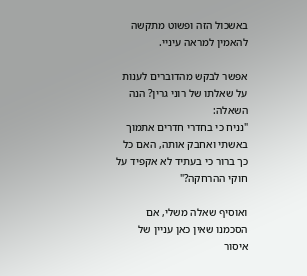באשכול הזה ופשוט מתקשה להאמין למראה עיניי.

אפשר לבקש מהדוברים לענות על שאלתו של רוני גרין? הנה השאלה:
"נניח כי בחדרי חדרים אתמוך באשתי ואחבק אותה, האם כל כך ברור כי בעתיד לא אקפיד על חוקי ההרחקה?"

ואוסיף שאלה משלי, אם הסכמנו שאין כאן עניין של איסור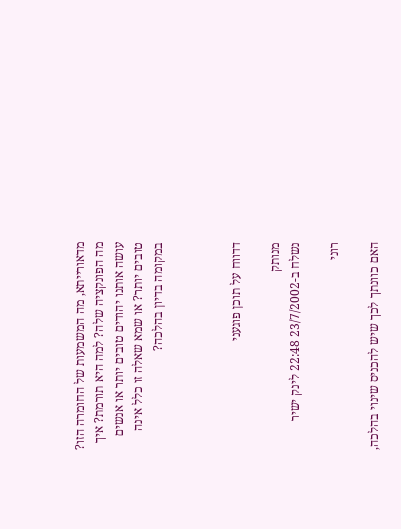מדאורייתא, מה המשמעות של החומרה הזו?
מה הפונקציה שלה? למה היא תורמת? איך עושה אותנו יהודים טובים יותר או אנשים טובים יותר? או שמא שאלה זו כלל אינה במקומה בדיון בהלכה?



דדווח על תוכן פוגעני

מנותק
נשלח ב-23/7/2002 22:48 לינק ישיר

רוני

האם כוונתך לכך שיש להכניס שינוי בהלכה,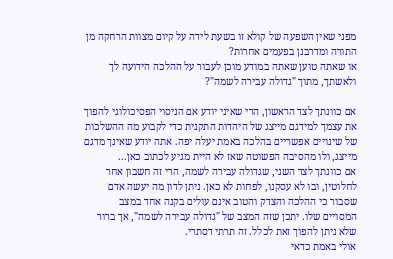מפני שאין השפעה של קולא זו בשעת לידה על קיום מצוות הרחקה מן התורה ומדרבנן בפעמים אחרות?
או שאתה טוען שאתה במודע מוכן לעבור על ההלכה הידועה לך ולאשתך, מתוך "גדולה עבירה לשמה"?

אם כוונתך לצד הראשון, הרי שאיני יודע אם הניסוי הפסיכולוגי להפוך את עצמך למידגם מייצג של היהדות התקנית כדי לקבוע מה ההשלכות של שינויים אפשריים בהלכה באמת יעלה יפה. אתה יודע שאינך מדגם מייצג, ולו מהסיבה הפשוטה שאז לא היית מגיע לכתוב כאן...
אם כוונתך לצד השני, שגדולה עבירה לשמה, הרי זה חשבון אחר לחלוטין, ובו לא עסקנו, לפחות לא כאן. ניתן לדון מה יעשה אדם שסבור כי ההלכה והצדק והטוב אינם עולים בקנה אחד במצב המסויים שלו. יתכן שזה המצב של "גדולה עבירה לשמה", אך ברור שלא ניתן להפוך זאת לכלל. זה תרתי דסתרי.
אולי באמת כדאי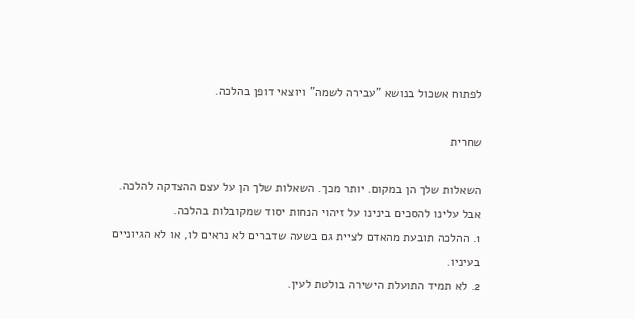לפתוח אשכול בנושא "עבירה לשמה" ויוצאי דופן בהלכה.

שחרית

השאלות שלך הן במקום. יותר מכך. השאלות שלך הן על עצם ההצדקה להלכה.
אבל עלינו להסכים בינינו על זיהוי הנחות יסוד שמקובלות בהלכה.
1. ההלכה תובעת מהאדם לציית גם בשעה שדברים לא נראים לו, או לא הגיוניים בעיניו.
2. לא תמיד התועלת הישירה בולטת לעין.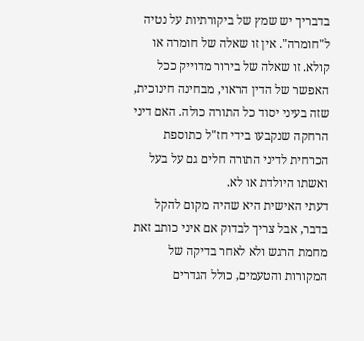בדבריך יש שמץ של ביקורתיות על נטיה ל"חומרה". אין זו שאלה של חומרה או קולא. זו שאלה של בירור מדוייק ככל האפשר של הדין הראוי, מבחינה חינוכית, שזה בעיני יסוד כל התורה כולה. האם דיני הרחקה שנקבעו בידי חז"ל כתוספת הכרחית לדיני התורה חלים גם על בעל ואשתו היולדת או לא.
דעתי האישית היא שהיה מקום להקל בדבר, אבל צריך לבדוק אם איני כותב זאת מחמת הרגש ולא לאחר בדיקה של המקורות והטעמים, כולל הגדרים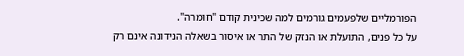הפורמליים שלפעמים גורמים למה שכינית קודם "חומרה".
על כל פנים, התועלת או הנזק של התר או איסור בשאלה הנידונה אינם רק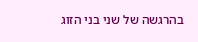בהרגשה של שני בני הזוג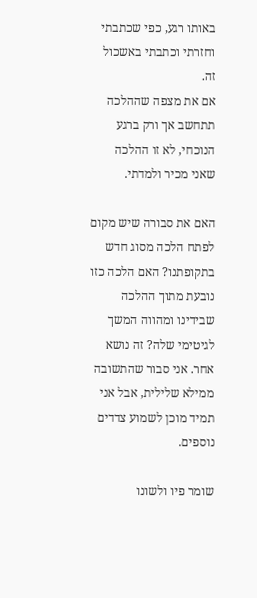באותו רגע, כפי שכתבתי וחזרתי וכתבתי באשכול זה.
אם את מצפה שההלכה תתחשב אך ורק ברגע הנוכחי, לא זו ההלכה שאני מכיר ולמדתי.

האם את סבורה שיש מקום לפתח הלכה מסוג חדש בתקופתנו? האם הלכה כזו נובעת מתוך ההלכה שבידינו ומהווה המשך לגיטימי שלה? זה נושא אחר. אני סבור שהתשובה ממילא שלילית, אבל אני תמיד מוכן לשמוע צדדים נוספים.

שומר פיו ולשונו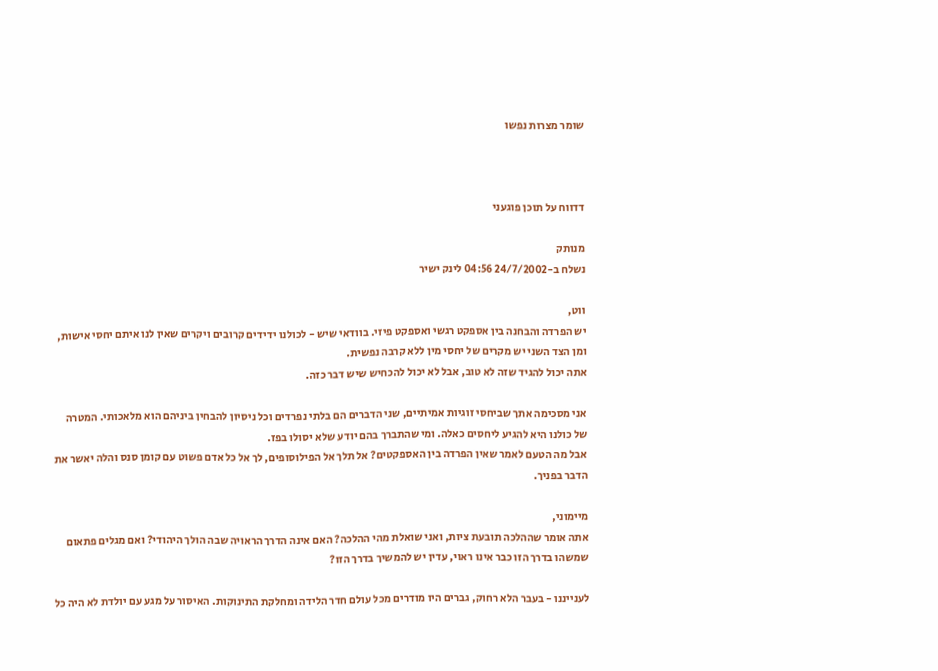שומר מצרות נפשו



דדווח על תוכן פוגעני

מנותק
נשלח ב-24/7/2002 04:56 לינק ישיר

ווט,
יש הפרדה והבחנה בין אספקט רגשי ואספקט פיזי. בוודאי שיש - לכולנו ידידים קרובים ויקרים שאין לנו איתם יחסי אישות, ומן הצד השני יש מקרים של יחסי מין ללא קרבה נפשית.
אתה יכול להגיד שזה לא טוב, אבל לא יכול להכחיש שיש דבר כזה.

אני מסכימה אתך שביחסי זוגיות אמיתיים, שני הדברים הם בלתי נפרדים וכל ניסיון להבחין ביניהם הוא מלאכותי. המטרה של כולנו היא להגיע ליחסים כאלה. ומי שהתברך בהם יודע שלא יסולו בפז.
אבל מה הטעם לאמר שאין הפרדה בין האספקטים? אל תלך אל הפילוסופים, לך אל כל אדם פשוט עם קומן סנס והלה יאשר את הדבר בפניך.

מיימוני,
אתה אומר שההלכה תובעת ציות, ואני שואלת מהי ההלכה? האם אינה הדרך הראויה שבה הולך היהודי? ואם מגלים פתאום שמשהו בדרך הזו כבר אינו ראוי, עדין יש להמשיך בדרך הזו?

לענייננו - בעבר הלא רחוק, גברים היו מודרים מכל עולם חדר הלידה ומחלקת התינוקות. האיסור על מגע עם יולדת לא היה כל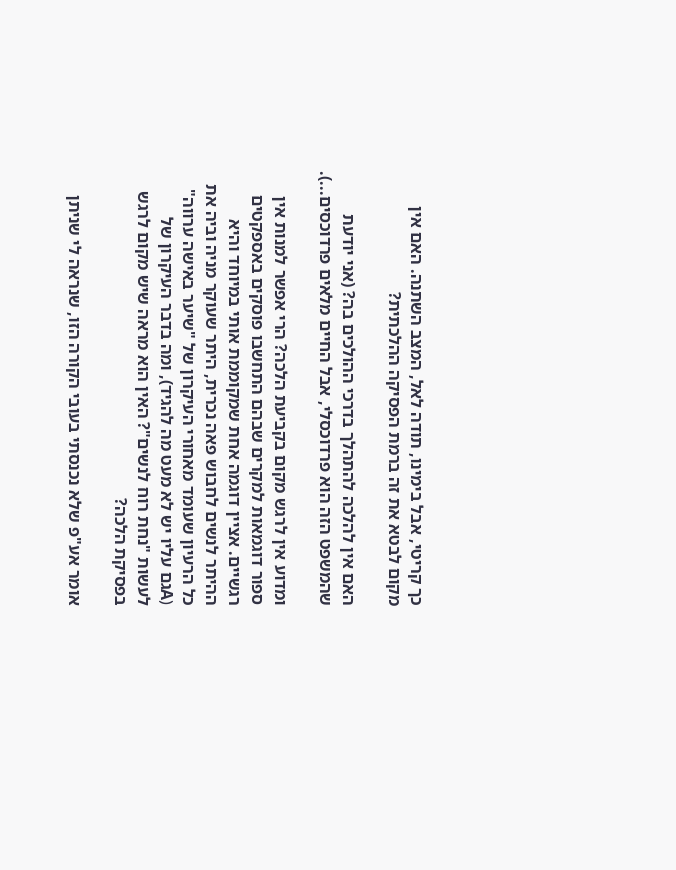כך קריטי, אבל בימינו, תודה לאל, המצב השתנה. האם אין מקום לבטא את זה ברמת הפסיקה ההלכתית?

האם אין להלכה להתהלך בדרכי ההולכים בה? (אני יודעת שהמשפט הזה הוא פרדוכסלי, אבל החיים מלאים פרדוכסים...).

ומדוע אין לרגש מקום בקביעת הלכה? הרי אפשר למנות אין ספור דוגמאות למקרים שבהם התחשבו פוסקים באספקטים רגשיים. אציין דוגמה אחת שמקוממת אותי במיוחד והיא ההיתר לנשים לחבוש פאה נכרית, היתר שעוקר מניה וביה את כל הרעיון שעומד מאחורי העיקרון של "שיער באישה ערווה" (Aגם עליו יש לא מעט מה להגיד), ומה בדבר העיקרון של לעשות "נחת רוח לנשים"? האין הוא מראה שיש מקום לרגש בפסיקת הלכה?

אומר אע"פ שלא נכנסתי בעובי הקורה הזו, שנראה לי שניתן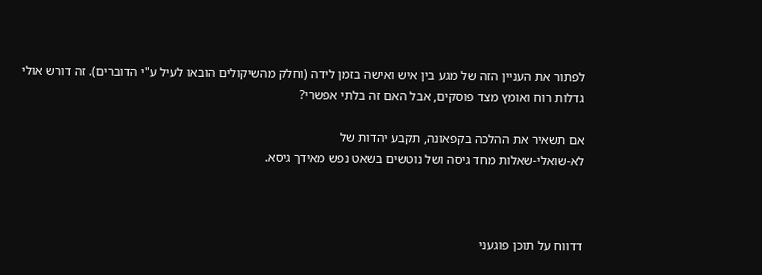לפתור את העניין הזה של מגע בין איש ואישה בזמן לידה (וחלק מהשיקולים הובאו לעיל ע"י הדוברים). זה דורש אולי גדלות רוח ואומץ מצד פוסקים, אבל האם זה בלתי אפשרי?

אם תשאיר את ההלכה בקפאונה, תקבע יהדות של
לא-שואלי-שאלות מחד גיסה ושל נוטשים בשאט נפש מאידך גיסא.



דדווח על תוכן פוגעני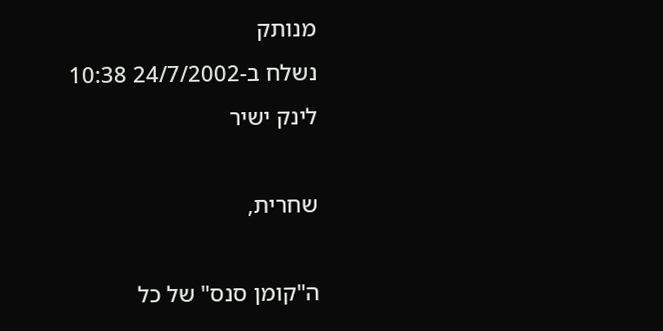מנותק
נשלח ב-24/7/2002 10:38 לינק ישיר

שחרית,

ה"קומן סנס" של כל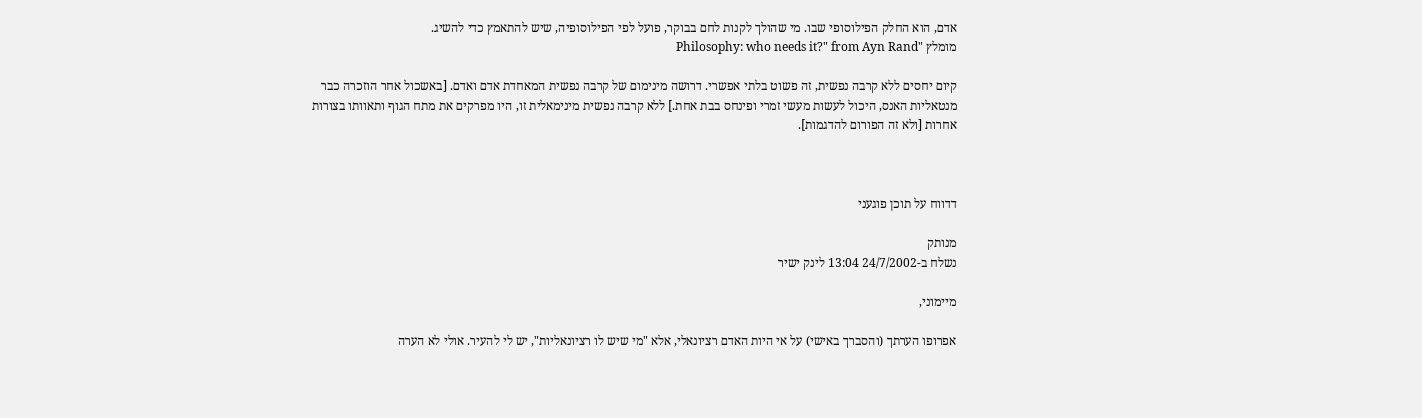אדם, הוא החלק הפילוסופי שבו. מי שהולך לקנות לחם בבוקר, פועל לפי הפילוסופיה, שיש להתאמץ כדי להשיג.
מומלץ "Philosophy: who needs it?" from Ayn Rand

קיום יחסים ללא קרבה נפשית, זה פשוט בלתי אפשרי. דרושה מינימום של קרבה נפשית המאחדת אדם ואדם. [באשכול אחר הוזכרה כבר מנטאליות האנס, היכול לעשות מעשי זמרי ופינחס בבת אחת.] ללא קרבה נפשית מינימאלית זו, היו מפרקים את מתח הגוף ותאוותו בצורות אחרות [ולא זה הפורום להדגמות].



דדווח על תוכן פוגעני

מנותק
נשלח ב-24/7/2002 13:04 לינק ישיר

מיימוני,

אפרופו הערתך (והסברך באישי) על אי היות האדם רציונאלי, אלא "מי שיש לו רציונאליות", יש לי להעיר. אולי לא הערה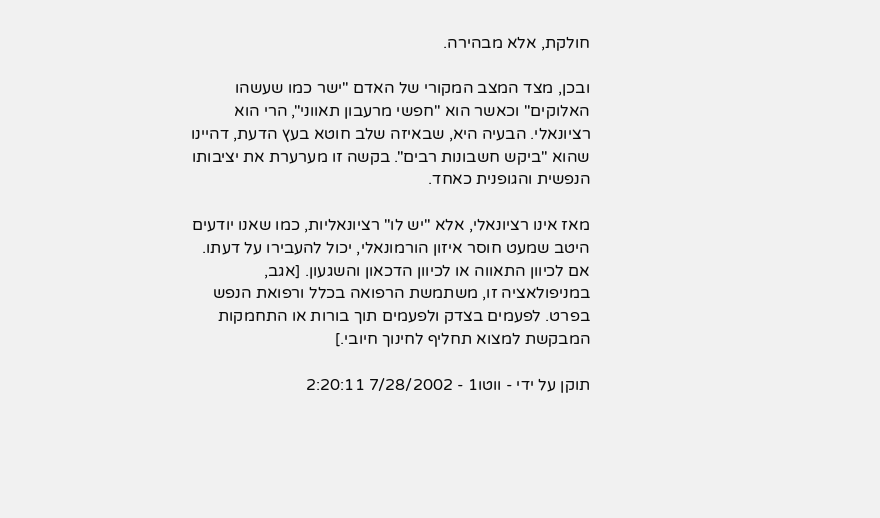חולקת, אלא מבהירה.

ובכן, מצד המצב המקורי של האדם "ישר כמו שעשהו האלוקים" וכאשר הוא "חפשי מרעבון תאווני", הרי הוא רציונאלי. הבעיה היא, שבאיזה שלב חוטא בעץ הדעת, דהיינו שהוא "ביקש חשבונות רבים". בקשה זו מערערת את יציבותו הנפשית והגופנית כאחד.

מאז אינו רציונאלי, אלא "יש לו" רציונאליות, כמו שאנו יודעים היטב שמעט חוסר איזון הורמונאלי, יכול להעבירו על דעתו. אם לכיוון התאווה או לכיוון הדכאון והשגעון. [אגב, במניפולאציה זו, משתמשת הרפואה בכלל ורפואת הנפש בפרט. לפעמים בצדק ולפעמים תוך בורות או התחמקות המבקשת למצוא תחליף לחינוך חיובי.]

תוקן על ידי - ווטו1 - 7/28/2002 2:20:11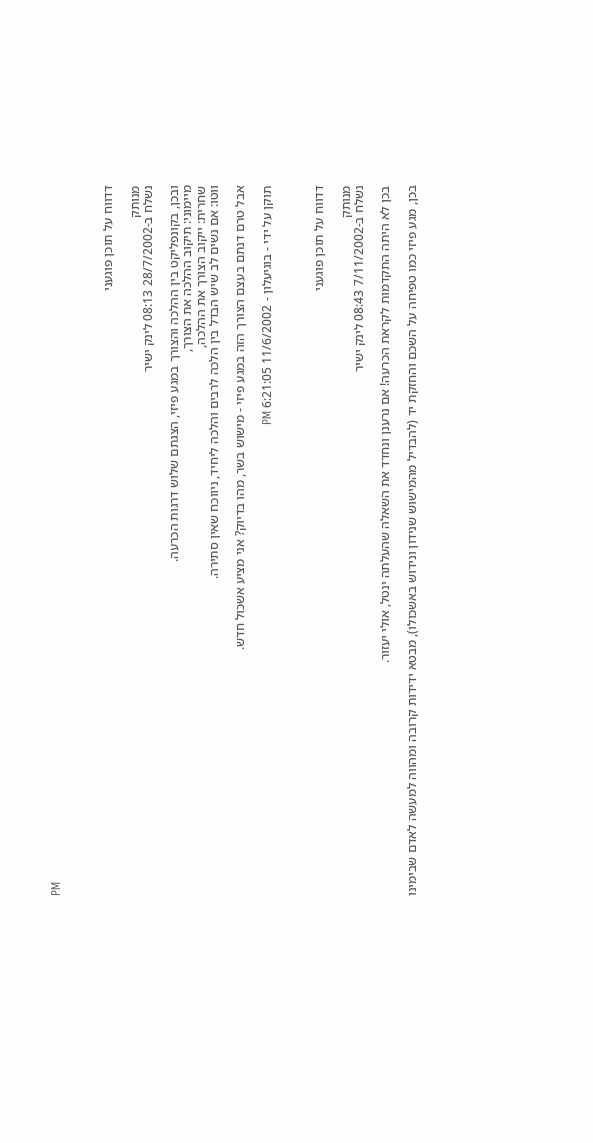PM



דדווח על תוכן פוגעני

מנותק
נשלח ב-28/7/2002 08:13 לינק ישיר

ובכן, בקונפליקט בין ההלכה והצורך במגע פיזי, הצגתם שלוש דרגות הכרעה.
מיימוני: תיקוב ההלכה את הצורך,
שחרית: ייקוב הצורך את ההלכה,
ווטו: אם נשים לב שיש הבדל בין הלכה לרבים והלכה ליחיד, ניווכח שאין סתירה.

אבל טרם דנתם בעצם הצורך הזה במגע פיזי - מישוש בשר, מהו בדיוק? אני מציע אשכול חדש.

תוקן על ידי - בוגיעלון - 11/6/2002 6:21:05 PM



דדווח על תוכן פוגעני

מנותק
נשלח ב-7/11/2002 08:43 לינק ישיר

בכן לא היתה התקדמות לקראת הכרעה! אם נרענן ונחדד את השאלה שהעלתה ינטל, אולי יעזור.

בכן, מגע פיזי כמו טפיחה על השכם והחזקת יד (להבדיל מהמישוש שנידון ונידוש באשכולו), מבטא ידידות קרובה ומהווה למעשה לאדם שבימינו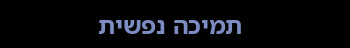תמיכה נפשית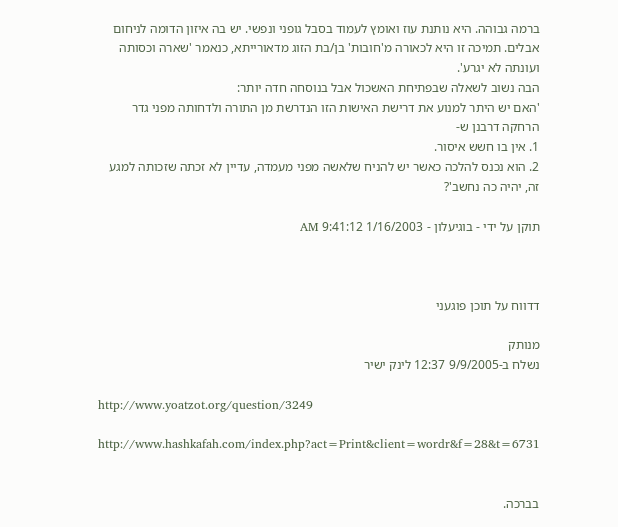ברמה גבוהה. היא נותנת עוז ואומץ לעמוד בסבל גופני ונפשי. יש בה איזון הדומה לניחום אבלים. תמיכה זו היא לכאורה מ'חובות' בן/בת הזוג מדאורייתא, כנאמר 'שארה וכסותה ועונתה לא יגרע'.
הבה נשוב לשאלה שבפתיחת האשכול אבל בנוסחה חדה יותר:
'האם יש היתר למנוע את דרישת האישות הזו הנדרשת מן התורה ולדחותה מפני גדר הרחקה דרבנן ש-
1. אין בו חשש איסור.
2. הוא נכנס להלכה כאשר יש להניח שלאשה מפני מעמדה, עדיין לא זכתה שזכותה למגע זה, יהיה כה נחשב'?

תוקן על ידי - בוגיעלון - 1/16/2003 9:41:12 AM



דדווח על תוכן פוגעני

מנותק
נשלח ב-9/9/2005 12:37 לינק ישיר

http://www.yoatzot.org/question/3249

http://www.hashkafah.com/index.php?act=Print&client=wordr&f=28&t=6731


בברכה.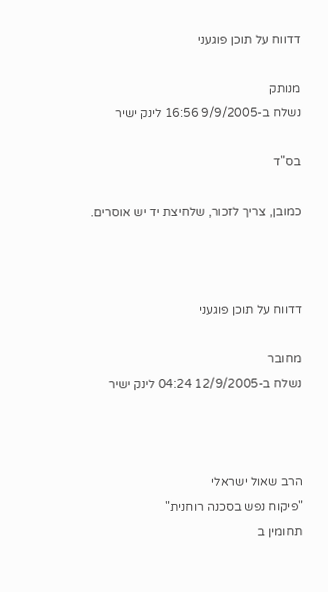דדווח על תוכן פוגעני

מנותק
נשלח ב-9/9/2005 16:56 לינק ישיר

בס"ד

כמובן, צריך לזכור, שלחיצת יד יש אוסרים.



דדווח על תוכן פוגעני

מחובר
נשלח ב-12/9/2005 04:24 לינק ישיר



הרב שאול ישראלי
"פיקוח נפש בסכנה רוחנית"
תחומין ב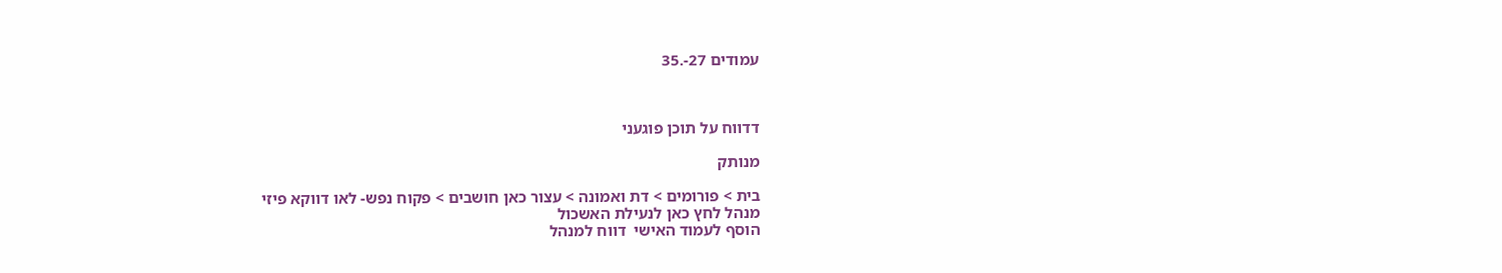עמודים 27-.35



דדווח על תוכן פוגעני

מנותק

בית > פורומים > דת ואמונה > עצור כאן חושבים > פקוח נפש- לאו דווקא פיזי
מנהל לחץ כאן לנעילת האשכול
הוסף לעמוד האישי  דווח למנהל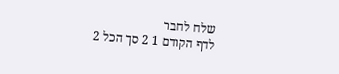שלח לחבר
לדף הקודם 1 2 סך הכל 2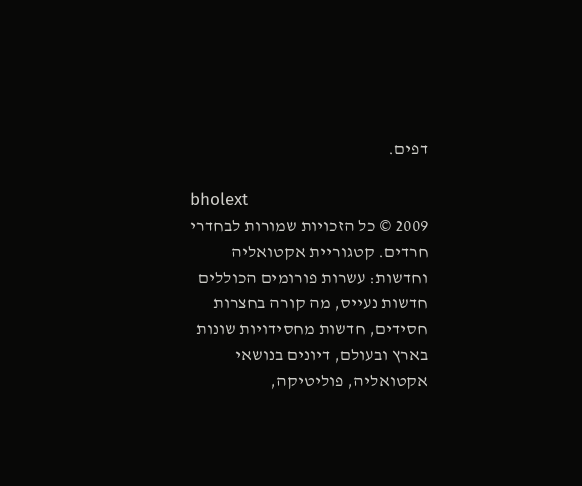דפים.

bholext
2009 © כל הזכויות שמורות לבחדרי חרדים. קטגוריית אקטואליה וחדשות: עשרות פורומים הכוללים חדשות נעייס, מה קורה בחצרות חסידים, חדשות מחסידויות שונות בארץ ובעולם, דיונים בנושאי אקטואליה, פוליטיקה,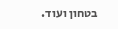בטחון ועוד.